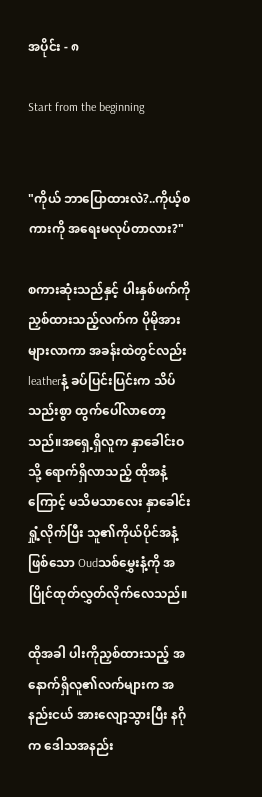အပိုင်း - ၈

Start from the beginning


"ကိုယ် ဘာပြောထားလဲ?..ကိုယ့်စကားကို အရေးမလုပ်တာလား?"

စကားဆုံးသည်နှင့် ပါးနှစ်ဖက်ကို ညှစ်ထားသည့်လက်က ပိုမိုအားများလာကာ အခန်းထဲတွင်လည်း leatherနံ့ ခပ်ပြင်းပြင်းက သိပ်သည်းစွာ ထွက်ပေါ်လာတော့သည်။အရှေ့ရှိလူက နှာခေါင်းဝသို့ ရောက်ရှိလာသည့် ထိုအနံ့ကြောင့် မသိမသာလေး နှာခေါင်းရှုံ့လိုက်ပြီး သူ၏ကိုယ်ပိုင်အနံ့ဖြစ်သော Oudသစ်မွှေးနံ့ကို အပြိုင်ထုတ်လွှတ်လိုက်လေသည်။

ထိုအခါ ပါးကိုညှစ်ထားသည့် အနောက်ရှိလူ၏လက်များက အနည်းငယ် အားလျော့သွားပြီး နဂိုက ဒေါသအနည်း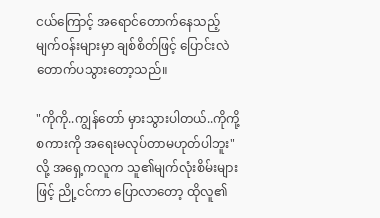ငယ်ကြောင့် အရောင်တောက်နေသည့် မျက်ဝန်းများမှာ ချစ်စိတ်ဖြင့် ပြောင်းလဲတောက်ပသွားတော့သည်။

"ကိုကို..ကျွန်တော် မှားသွားပါတယ်..ကိုကို့စကားကို အရေးမလုပ်တာမဟုတ်ပါဘူး"လို့ အရှေ့ကလူက သူ၏မျက်လုံးစိမ်းများဖြင့် ညို့ငင်ကာ ပြောလာတော့ ထိုလူ၏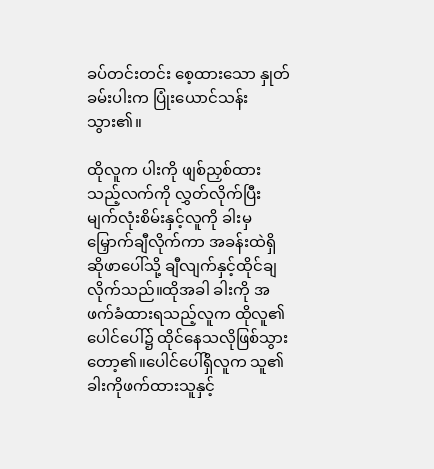ခပ်တင်းတင်း စေ့ထားသော နှုတ်ခမ်းပါးက ပြုံးယောင်သန်းသွား၏။

ထိုလူက ပါးကို ဖျစ်ညှစ်ထားသည့်လက်ကို လွှတ်လိုက်ပြီး မျက်လုံးစိမ်းနှင့်လူကို ခါးမှမြှောက်ချီလိုက်ကာ အခန်းထဲရှိ ဆိုဖာပေါ်သို့ ချီလျက်နှင့်ထိုင်ချလိုက်သည်။ထိုအခါ ခါးကို အဖက်ခံထားရသည့်လူက ထိုလူ၏ပေါင်ပေါ်၌ ထိုင်နေသလိုဖြစ်သွားတော့၏။ပေါင်ပေါ်ရှိလူက သူ၏ခါးကိုဖက်ထားသူနှင့်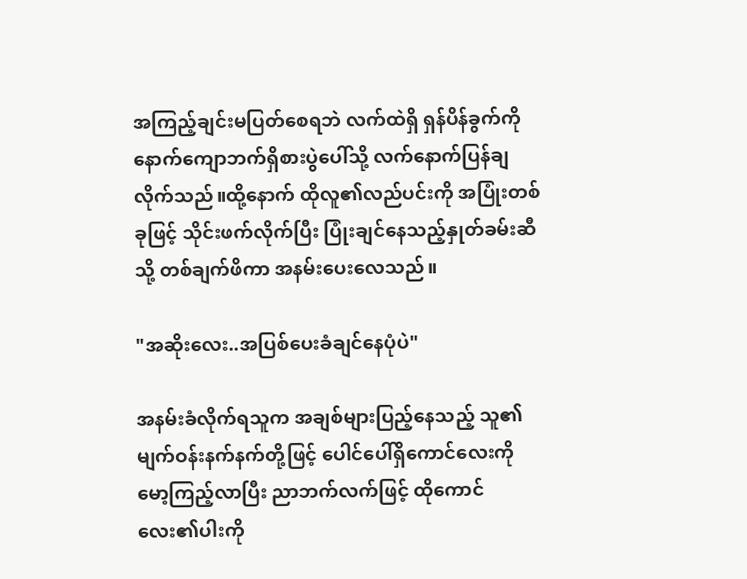အကြည့်ချင်းမပြတ်စေရဘဲ လက်ထဲရှိ ရှန်ပိန်ခွက်ကို နောက်ကျောဘက်ရှိစားပွဲပေါ်သို့ လက်နောက်ပြန်ချလိုက်သည်။ထို့နောက် ထိုလူ၏လည်ပင်းကို အပြုံးတစ်ခုဖြင့် သိုင်းဖက်လိုက်ပြီး ပြုံးချင်နေသည့်နှုတ်ခမ်းဆီသို့ တစ်ချက်ဖိကာ အနမ်းပေးလေသည်။

"အဆိုးလေး..အပြစ်ပေးခံချင်နေပုံပဲ"

အနမ်းခံလိုက်ရသူက အချစ်များပြည့်နေသည့် သူ၏မျက်ဝန်းနက်နက်တို့ဖြင့် ပေါင်ပေါ်ရှိကောင်လေးကို မော့ကြည့်လာပြီး ညာဘက်လက်ဖြင့် ထိုကောင်လေး၏ပါးကို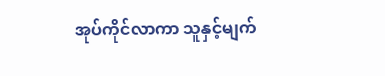အုပ်ကိုင်လာကာ သူနှင့်မျက်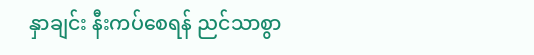နှာချင်း နီးကပ်စေရန် ညင်သာစွာ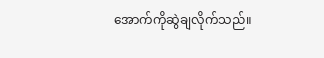အောက်ကိုဆွဲချလိုက်သည်။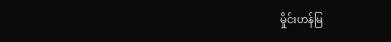မှိုင်းဟန်မြ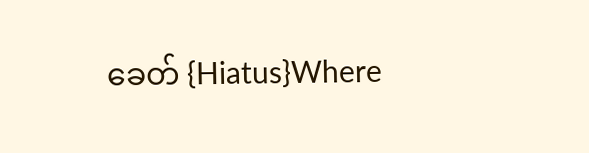ခေတ် {Hiatus}Where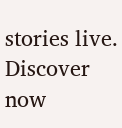stories live. Discover now